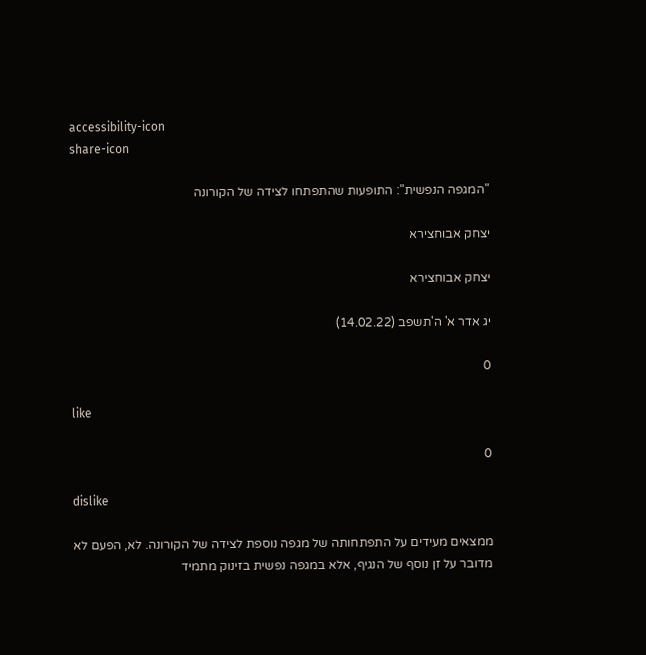accessibility-icon
share-icon

"המגפה הנפשית": התופעות שהתפתחו לצידה של הקורונה

יצחק אבוחצירא

יצחק אבוחצירא

יג אדר א' ה'תשפב (14.02.22)

0

like

0

dislike

ממצאים מעידים על התפתחותה של מגפה נוספת לצידה של הקורונה. לא, הפעם לא מדובר על זן נוסף של הנגיף, אלא במגפה נפשית בזינוק מתמיד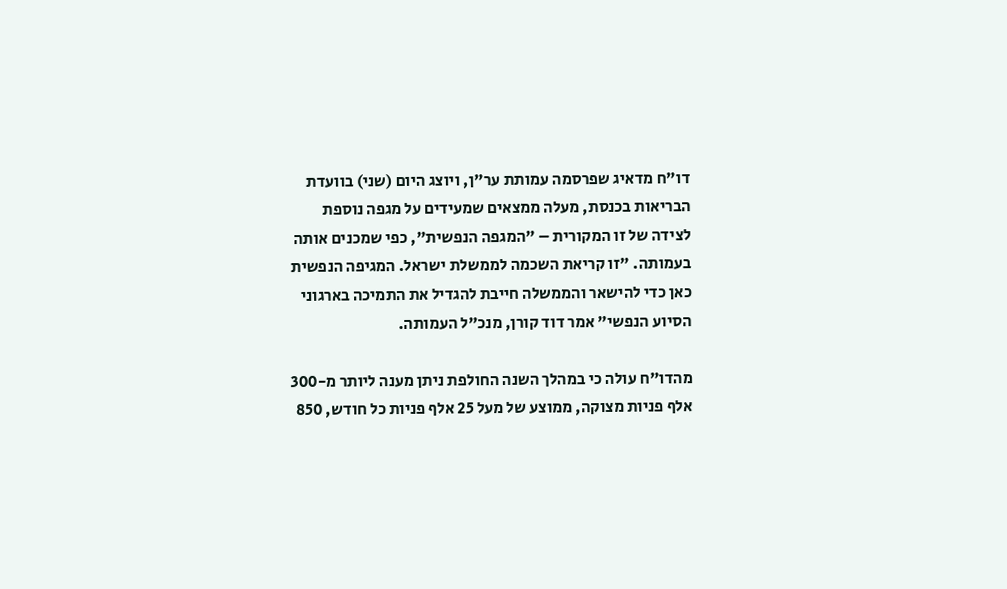דו"ח מדאיג שפרסמה עמותת ער"ן, ויוצג היום (שני) בוועדת הבריאות בכנסת, מעלה ממצאים שמעידים על מגפה נוספת לצידה של זו המקורית – "המגפה הנפשית", כפי שמכנים אותה בעמותה. "זו קריאת השכמה לממשלת ישראל. המגיפה הנפשית כאן כדי להישאר והממשלה חייבת להגדיל את התמיכה בארגוני הסיוע הנפשי" אמר דוד קורן, מנכ"ל העמותה.

מהדו"ח עולה כי במהלך השנה החולפת ניתן מענה ליותר מ-300 אלף פניות מצוקה, ממוצע של מעל 25 אלף פניות כל חודש, 850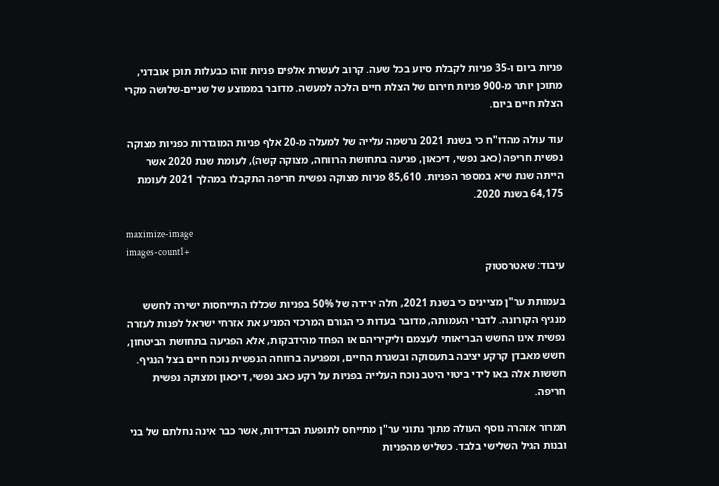פניות ביום ו-35 פניות לקבלת סיוע בכל שעה. קרוב לעשרת אלפים פניות זוהו כבעלות תוכן אובדני, מתוכן יותר מ-900 פניות חירום של הצלת חיים הלכה למעשה. מדובר בממוצע של שניים-שלושה מקרי הצלת חיים ביום.

עוד עולה מהדו"ח כי בשנת 2021 נרשמה עלייה של למעלה מ-20 אלף פניות המוגדרות כפניות מצוקה נפשית חריפה (כאב נפשי, דיכאון, פגיעה בתחושת הרווחה, מצוקה קשה), לעומת שנת 2020 אשר הייתה שנת שיא במספר הפניות. 85,610 פניות מצוקה נפשית חריפה התקבלו במהלך 2021 לעומת 64,175 בשנת 2020.

maximize-image
images-count1+
עיבוד: שאטרסטוק

בעמותת ער"ן מציינים כי בשנת 2021, חלה ירידה של 50% בפניות שכללו התייחסות ישירה לחשש מנגיף הקורונה. לדברי העמותה, מדובר בעדות כי הגורם המרכזי המניע את אזרחי ישראל לפנות לעזרה נפשית אינו החשש הבריאותי לעצמם וליקיריהם או הפחד מהידבקות, אלא הפגיעה בתחושת הביטחון, חשש מאבדן קרקע יציבה בתעסוקה ובשגרת החיים, ומפגיעה ברווחה הנפשית נוכח חיים בצל הנגיף. חששות אלה באו לידי ביטוי היטב נוכח העלייה בפניות על רקע כאב נפשי, דיכאון ומצוקה נפשית חריפה.

תמרור אזהרה נוסף העולה מתוך נתוני ער"ן מתייחס לתופעת הבדידות, אשר כבר אינה נחלתם של בני ובנות הגיל השלישי בלבד. כשליש מהפניות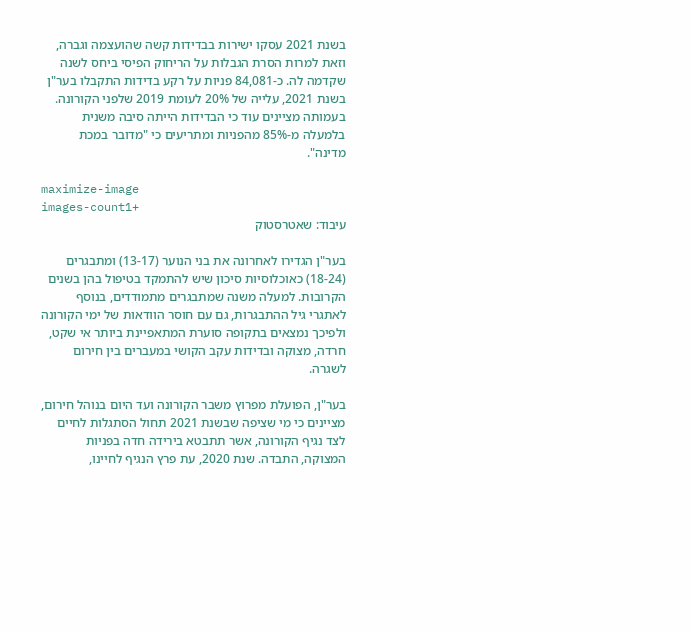בשנת 2021 עסקו ישירות בבדידות קשה שהועצמה וגברה, וזאת למרות הסרת הגבלות על הריחוק הפיסי ביחס לשנה שקדמה לה. כ-84,081 פניות על רקע בדידות התקבלו בער"ן בשנת 2021, עלייה של 20% לעומת 2019 שלפני הקורונה. בעמותה מציינים עוד כי הבדידות הייתה סיבה משנית בלמעלה מ-85% מהפניות ומתריעים כי "מדובר במכת מדינה".

maximize-image
images-count1+
עיבוד: שאטרסטוק

בער"ן הגדירו לאחרונה את בני הנוער (13-17) ומתבגרים (18-24) כאוכלוסיות סיכון שיש להתמקד בטיפול בהן בשנים הקרובות. למעלה משנה שמתבגרים מתמודדים, בנוסף לאתגרי גיל ההתבגרות, גם עם חוסר הוודאות של ימי הקורונה ולפיכך נמצאים בתקופה סוערת המתאפיינת ביותר אי שקט, חרדה, מצוקה ובדידות עקב הקושי במעברים בין חירום לשגרה.

בער"ן, הפועלת מפרוץ משבר הקורונה ועד היום בנוהל חירום, מציינים כי מי שציפה שבשנת 2021 תחול הסתגלות לחיים לצד נגיף הקורונה, אשר תתבטא בירידה חדה בפניות המצוקה, התבדה. שנת 2020, עת פרץ הנגיף לחיינו,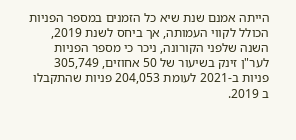הייתה אמנם שנת שיא כל הזמנים במספר הפניות הכולל לקווי העמותה, אך ביחס לשנת 2019, השנה שלפני הקורונה, ניכר כי מספר הפניות לער"ן זינק בשיעור של 50 אחוזים, 305,749 פניות ב-2021 לעומת 204,053 פניות שהתקבלו ב 2019.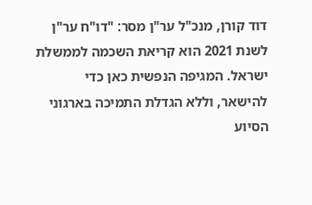דוד קורן, מנכ"ל ער"ן מסר: "דו"ח ער"ן לשנת 2021 הוא קריאת השכמה לממשלת ישראל. המגיפה הנפשית כאן כדי להישאר, וללא הגדלת התמיכה בארגוני הסיוע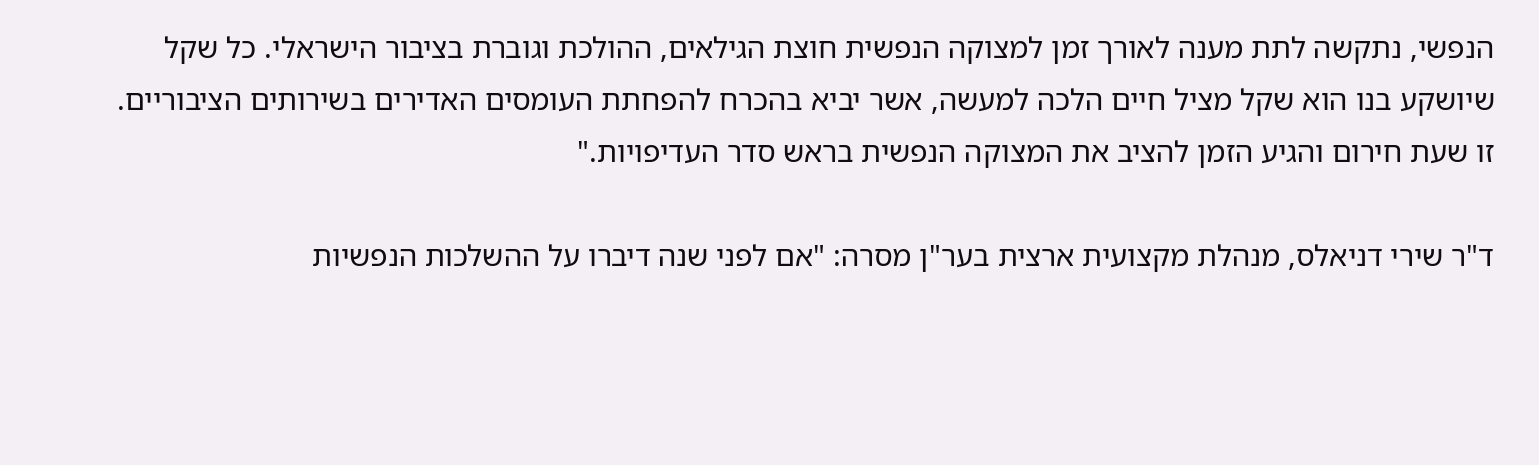הנפשי, נתקשה לתת מענה לאורך זמן למצוקה הנפשית חוצת הגילאים, ההולכת וגוברת בציבור הישראלי. כל שקל שיושקע בנו הוא שקל מציל חיים הלכה למעשה, אשר יביא בהכרח להפחתת העומסים האדירים בשירותים הציבוריים. זו שעת חירום והגיע הזמן להציב את המצוקה הנפשית בראש סדר העדיפויות."

ד"ר שירי דניאלס, מנהלת מקצועית ארצית בער"ן מסרה: "אם לפני שנה דיברו על ההשלכות הנפשיות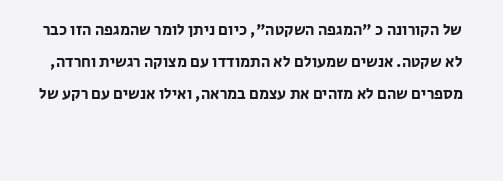של הקורונה כ "המגפה השקטה", כיום ניתן לומר שהמגפה הזו כבר לא שקטה. אנשים שמעולם לא התמודדו עם מצוקה רגשית וחרדה, מספרים שהם לא מזהים את עצמם במראה, ואילו אנשים עם רקע של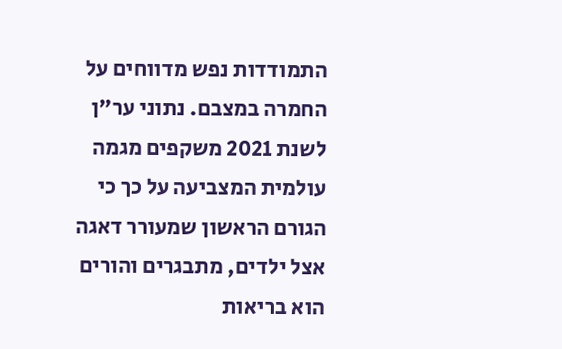התמודדות נפש מדווחים על החמרה במצבם. נתוני ער"ן לשנת 2021 משקפים מגמה עולמית המצביעה על כך כי הגורם הראשון שמעורר דאגה אצל ילדים, מתבגרים והורים הוא בריאות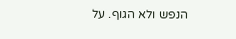הנפש ולא הגוף. על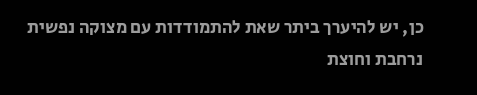כן, יש להיערך ביתר שאת להתמודדות עם מצוקה נפשית נרחבת וחוצת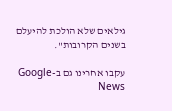גילאים שלא הולכת להיעלם בשנים הקרובות".

עקבו אחרינו גם ב-Google News